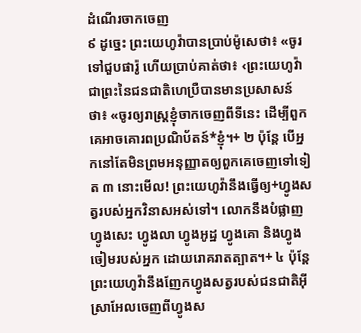ដំណើរចាកចេញ
៩ ដូច្នេះ ព្រះយេហូវ៉ាបានប្រាប់ម៉ូសេថា៖ «ចូរទៅជួបផារ៉ូ ហើយប្រាប់គាត់ថា៖ ‹ព្រះយេហូវ៉ាជាព្រះនៃជនជាតិហេប្រឺបានមានប្រសាសន៍ថា៖ «ចូរឲ្យរាស្ត្រខ្ញុំចាកចេញពីទីនេះ ដើម្បីពួកគេអាចគោរពប្រណិប័តន៍*ខ្ញុំ។+ ២ ប៉ុន្តែ បើអ្នកនៅតែមិនព្រមអនុញ្ញាតឲ្យពួកគេចេញទៅទៀត ៣ នោះមើល! ព្រះយេហូវ៉ានឹងធ្វើឲ្យ+ហ្វូងសត្វរបស់អ្នកវិនាសអស់ទៅ។ លោកនឹងបំផ្លាញហ្វូងសេះ ហ្វូងលា ហ្វូងអូដ្ឋ ហ្វូងគោ និងហ្វូងចៀមរបស់អ្នក ដោយរោគរាតត្បាត។+ ៤ ប៉ុន្តែ ព្រះយេហូវ៉ានឹងញែកហ្វូងសត្វរបស់ជនជាតិអ៊ីស្រាអែលចេញពីហ្វូងស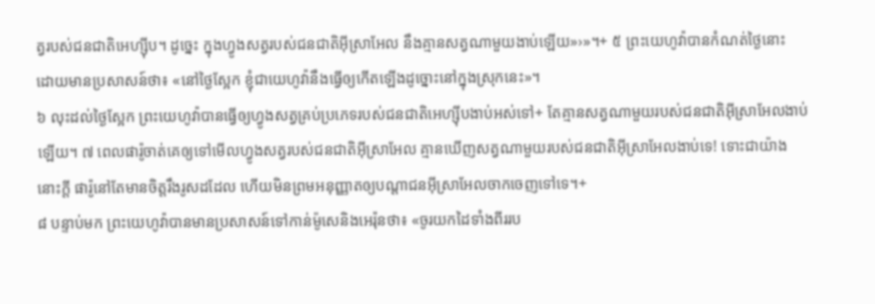ត្វរបស់ជនជាតិអេហ្ស៊ីប។ ដូច្នេះ ក្នុងហ្វូងសត្វរបស់ជនជាតិអ៊ីស្រាអែល នឹងគ្មានសត្វណាមួយងាប់ឡើយ»›»។+ ៥ ព្រះយេហូវ៉ាបានកំណត់ថ្ងៃនោះ ដោយមានប្រសាសន៍ថា៖ «នៅថ្ងៃស្អែក ខ្ញុំជាយេហូវ៉ានឹងធ្វើឲ្យកើតឡើងដូច្នោះនៅក្នុងស្រុកនេះ»។
៦ លុះដល់ថ្ងៃស្អែក ព្រះយេហូវ៉ាបានធ្វើឲ្យហ្វូងសត្វគ្រប់ប្រភេទរបស់ជនជាតិអេហ្ស៊ីបងាប់អស់ទៅ+ តែគ្មានសត្វណាមួយរបស់ជនជាតិអ៊ីស្រាអែលងាប់ឡើយ។ ៧ ពេលផារ៉ូចាត់គេឲ្យទៅមើលហ្វូងសត្វរបស់ជនជាតិអ៊ីស្រាអែល គ្មានឃើញសត្វណាមួយរបស់ជនជាតិអ៊ីស្រាអែលងាប់ទេ! ទោះជាយ៉ាងនោះក្ដី ផារ៉ូនៅតែមានចិត្តរឹងរូសដដែល ហើយមិនព្រមអនុញ្ញាតឲ្យបណ្ដាជនអ៊ីស្រាអែលចាកចេញទៅទេ។+
៨ បន្ទាប់មក ព្រះយេហូវ៉ាបានមានប្រសាសន៍ទៅកាន់ម៉ូសេនិងអេរ៉ុនថា៖ «ចូរយកដៃទាំងពីររប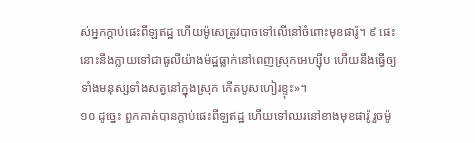ស់អ្នកក្ដាប់ផេះពីឡឥដ្ឋ ហើយម៉ូសេត្រូវបាចទៅលើនៅចំពោះមុខផារ៉ូ។ ៩ ផេះនោះនឹងក្លាយទៅជាធូលីយ៉ាងម៉ដ្ឋធ្លាក់នៅពេញស្រុកអេហ្ស៊ីប ហើយនឹងធ្វើឲ្យទាំងមនុស្សទាំងសត្វនៅក្នុងស្រុក កើតបូសហៀរខ្ទុះ»។
១០ ដូច្នេះ ពួកគាត់បានក្ដាប់ផេះពីឡឥដ្ឋ ហើយទៅឈរនៅខាងមុខផារ៉ូ រួចម៉ូ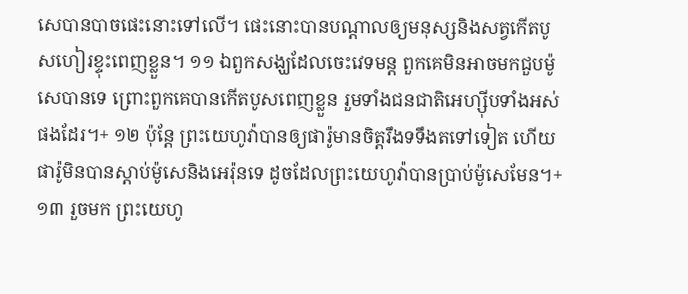សេបានបាចផេះនោះទៅលើ។ ផេះនោះបានបណ្ដាលឲ្យមនុស្សនិងសត្វកើតបូសហៀរខ្ទុះពេញខ្លួន។ ១១ ឯពួកសង្ឃដែលចេះវេទមន្ត ពួកគេមិនអាចមកជួបម៉ូសេបានទេ ព្រោះពួកគេបានកើតបូសពេញខ្លួន រួមទាំងជនជាតិអេហ្ស៊ីបទាំងអស់ផងដែរ។+ ១២ ប៉ុន្តែ ព្រះយេហូវ៉ាបានឲ្យផារ៉ូមានចិត្តរឹងទទឹងតទៅទៀត ហើយផារ៉ូមិនបានស្ដាប់ម៉ូសេនិងអេរ៉ុនទេ ដូចដែលព្រះយេហូវ៉ាបានប្រាប់ម៉ូសេមែន។+
១៣ រួចមក ព្រះយេហូ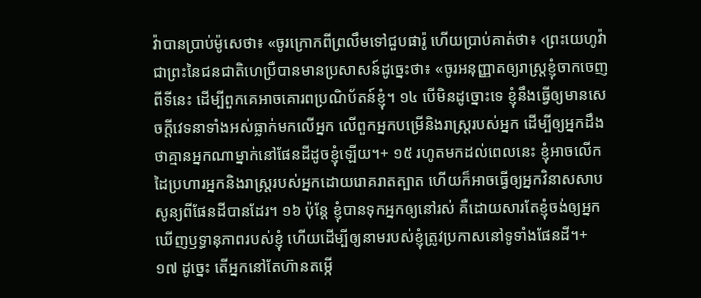វ៉ាបានប្រាប់ម៉ូសេថា៖ «ចូរក្រោកពីព្រលឹមទៅជួបផារ៉ូ ហើយប្រាប់គាត់ថា៖ ‹ព្រះយេហូវ៉ាជាព្រះនៃជនជាតិហេប្រឺបានមានប្រសាសន៍ដូច្នេះថា៖ «ចូរអនុញ្ញាតឲ្យរាស្ត្រខ្ញុំចាកចេញពីទីនេះ ដើម្បីពួកគេអាចគោរពប្រណិប័តន៍ខ្ញុំ។ ១៤ បើមិនដូច្នោះទេ ខ្ញុំនឹងធ្វើឲ្យមានសេចក្ដីវេទនាទាំងអស់ធ្លាក់មកលើអ្នក លើពួកអ្នកបម្រើនិងរាស្ត្ររបស់អ្នក ដើម្បីឲ្យអ្នកដឹងថាគ្មានអ្នកណាម្នាក់នៅផែនដីដូចខ្ញុំឡើយ។+ ១៥ រហូតមកដល់ពេលនេះ ខ្ញុំអាចលើកដៃប្រហារអ្នកនិងរាស្ត្ររបស់អ្នកដោយរោគរាតត្បាត ហើយក៏អាចធ្វើឲ្យអ្នកវិនាសសាបសូន្យពីផែនដីបានដែរ។ ១៦ ប៉ុន្តែ ខ្ញុំបានទុកអ្នកឲ្យនៅរស់ គឺដោយសារតែខ្ញុំចង់ឲ្យអ្នកឃើញឫទ្ធានុភាពរបស់ខ្ញុំ ហើយដើម្បីឲ្យនាមរបស់ខ្ញុំត្រូវប្រកាសនៅទូទាំងផែនដី។+ ១៧ ដូច្នេះ តើអ្នកនៅតែហ៊ានតម្កើ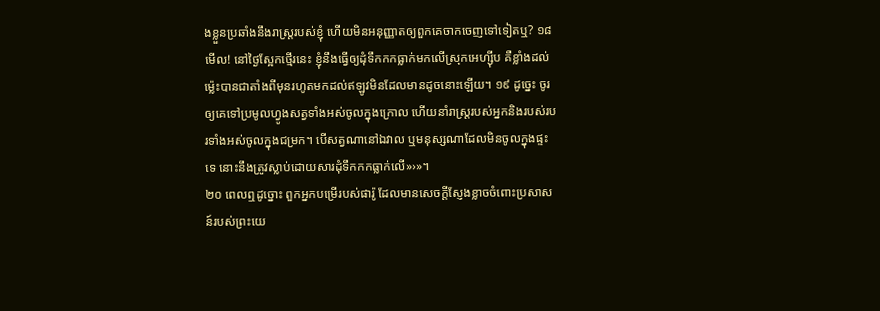ងខ្លួនប្រឆាំងនឹងរាស្ត្ររបស់ខ្ញុំ ហើយមិនអនុញ្ញាតឲ្យពួកគេចាកចេញទៅទៀតឬ? ១៨ មើល! នៅថ្ងៃស្អែកថ្មើរនេះ ខ្ញុំនឹងធ្វើឲ្យដុំទឹកកកធ្លាក់មកលើស្រុកអេហ្ស៊ីប គឺខ្លាំងដល់ម្ល៉េះបានជាតាំងពីមុនរហូតមកដល់ឥឡូវមិនដែលមានដូចនោះឡើយ។ ១៩ ដូច្នេះ ចូរឲ្យគេទៅប្រមូលហ្វូងសត្វទាំងអស់ចូលក្នុងក្រោល ហើយនាំរាស្ត្ររបស់អ្នកនិងរបស់របរទាំងអស់ចូលក្នុងជម្រក។ បើសត្វណានៅឯវាល ឬមនុស្សណាដែលមិនចូលក្នុងផ្ទះទេ នោះនឹងត្រូវស្លាប់ដោយសារដុំទឹកកកធ្លាក់លើ»›»។
២០ ពេលឮដូច្នោះ ពួកអ្នកបម្រើរបស់ផារ៉ូ ដែលមានសេចក្ដីស្ញែងខ្លាចចំពោះប្រសាសន៍របស់ព្រះយេ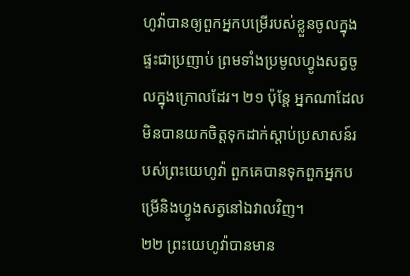ហូវ៉ាបានឲ្យពួកអ្នកបម្រើរបស់ខ្លួនចូលក្នុងផ្ទះជាប្រញាប់ ព្រមទាំងប្រមូលហ្វូងសត្វចូលក្នុងក្រោលដែរ។ ២១ ប៉ុន្តែ អ្នកណាដែលមិនបានយកចិត្តទុកដាក់ស្ដាប់ប្រសាសន៍របស់ព្រះយេហូវ៉ា ពួកគេបានទុកពួកអ្នកបម្រើនិងហ្វូងសត្វនៅឯវាលវិញ។
២២ ព្រះយេហូវ៉ាបានមាន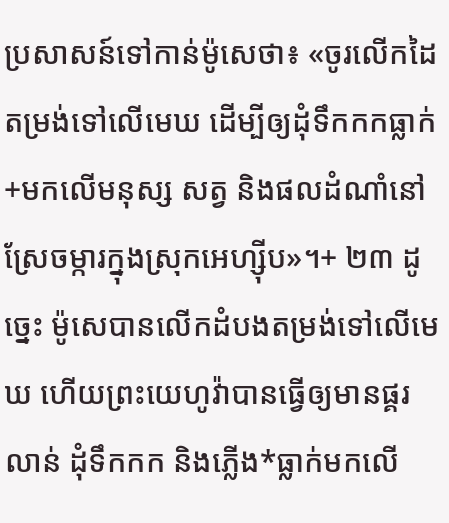ប្រសាសន៍ទៅកាន់ម៉ូសេថា៖ «ចូរលើកដៃតម្រង់ទៅលើមេឃ ដើម្បីឲ្យដុំទឹកកកធ្លាក់+មកលើមនុស្ស សត្វ និងផលដំណាំនៅស្រែចម្ការក្នុងស្រុកអេហ្ស៊ីប»។+ ២៣ ដូច្នេះ ម៉ូសេបានលើកដំបងតម្រង់ទៅលើមេឃ ហើយព្រះយេហូវ៉ាបានធ្វើឲ្យមានផ្គរលាន់ ដុំទឹកកក និងភ្លើង*ធ្លាក់មកលើ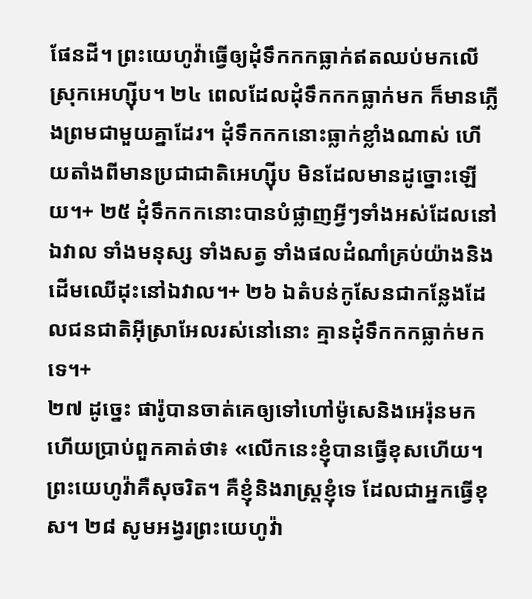ផែនដី។ ព្រះយេហូវ៉ាធ្វើឲ្យដុំទឹកកកធ្លាក់ឥតឈប់មកលើស្រុកអេហ្ស៊ីប។ ២៤ ពេលដែលដុំទឹកកកធ្លាក់មក ក៏មានភ្លើងព្រមជាមួយគ្នាដែរ។ ដុំទឹកកកនោះធ្លាក់ខ្លាំងណាស់ ហើយតាំងពីមានប្រជាជាតិអេហ្ស៊ីប មិនដែលមានដូច្នោះឡើយ។+ ២៥ ដុំទឹកកកនោះបានបំផ្លាញអ្វីៗទាំងអស់ដែលនៅឯវាល ទាំងមនុស្ស ទាំងសត្វ ទាំងផលដំណាំគ្រប់យ៉ាងនិងដើមឈើដុះនៅឯវាល។+ ២៦ ឯតំបន់កូសែនជាកន្លែងដែលជនជាតិអ៊ីស្រាអែលរស់នៅនោះ គ្មានដុំទឹកកកធ្លាក់មកទេ។+
២៧ ដូច្នេះ ផារ៉ូបានចាត់គេឲ្យទៅហៅម៉ូសេនិងអេរ៉ុនមក ហើយប្រាប់ពួកគាត់ថា៖ «លើកនេះខ្ញុំបានធ្វើខុសហើយ។ ព្រះយេហូវ៉ាគឺសុចរិត។ គឺខ្ញុំនិងរាស្ត្រខ្ញុំទេ ដែលជាអ្នកធ្វើខុស។ ២៨ សូមអង្វរព្រះយេហូវ៉ា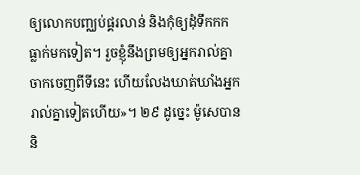ឲ្យលោកបញ្ឈប់ផ្គរលាន់ និងកុំឲ្យដុំទឹកកកធ្លាក់មកទៀត។ រួចខ្ញុំនឹងព្រមឲ្យអ្នករាល់គ្នាចាកចេញពីទីនេះ ហើយលែងឃាត់ឃាំងអ្នករាល់គ្នាទៀតហើយ»។ ២៩ ដូច្នេះ ម៉ូសេបាននិ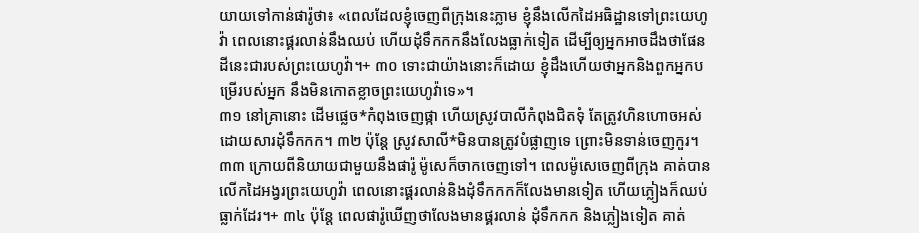យាយទៅកាន់ផារ៉ូថា៖ «ពេលដែលខ្ញុំចេញពីក្រុងនេះភ្លាម ខ្ញុំនឹងលើកដៃអធិដ្ឋានទៅព្រះយេហូវ៉ា ពេលនោះផ្គរលាន់នឹងឈប់ ហើយដុំទឹកកកនឹងលែងធ្លាក់ទៀត ដើម្បីឲ្យអ្នកអាចដឹងថាផែនដីនេះជារបស់ព្រះយេហូវ៉ា។+ ៣០ ទោះជាយ៉ាងនោះក៏ដោយ ខ្ញុំដឹងហើយថាអ្នកនិងពួកអ្នកបម្រើរបស់អ្នក នឹងមិនកោតខ្លាចព្រះយេហូវ៉ាទេ»។
៣១ នៅគ្រានោះ ដើមផ្លេច*កំពុងចេញផ្កា ហើយស្រូវបាលីកំពុងជិតទុំ តែត្រូវហិនហោចអស់ដោយសារដុំទឹកកក។ ៣២ ប៉ុន្តែ ស្រូវសាលី*មិនបានត្រូវបំផ្លាញទេ ព្រោះមិនទាន់ចេញកួរ។ ៣៣ ក្រោយពីនិយាយជាមួយនឹងផារ៉ូ ម៉ូសេក៏ចាកចេញទៅ។ ពេលម៉ូសេចេញពីក្រុង គាត់បានលើកដៃអង្វរព្រះយេហូវ៉ា ពេលនោះផ្គរលាន់និងដុំទឹកកកក៏លែងមានទៀត ហើយភ្លៀងក៏ឈប់ធ្លាក់ដែរ។+ ៣៤ ប៉ុន្តែ ពេលផារ៉ូឃើញថាលែងមានផ្គរលាន់ ដុំទឹកកក និងភ្លៀងទៀត គាត់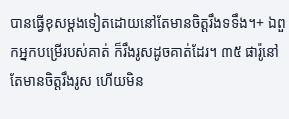បានធ្វើខុសម្ដងទៀតដោយនៅតែមានចិត្តរឹងទទឹង។+ ឯពួកអ្នកបម្រើរបស់គាត់ ក៏រឹងរូសដូចគាត់ដែរ។ ៣៥ ផារ៉ូនៅតែមានចិត្តរឹងរូស ហើយមិន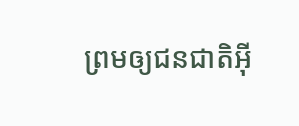ព្រមឲ្យជនជាតិអ៊ី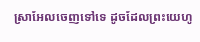ស្រាអែលចេញទៅទេ ដូចដែលព្រះយេហូ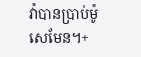វ៉ាបានប្រាប់ម៉ូសេមែន។+